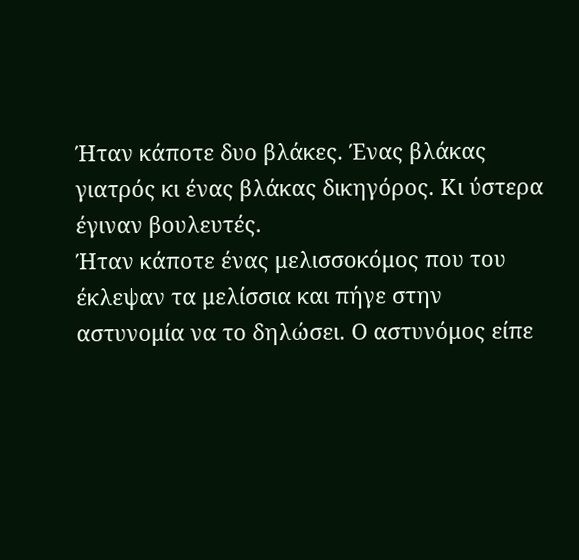Ήταν κάποτε δυο βλάκες. Ένας βλάκας γιατρός κι ένας βλάκας δικηγόρος. Κι ύστερα έγιναν βουλευτές.
Ήταν κάποτε ένας μελισσοκόμος που του έκλεψαν τα μελίσσια και πήγε στην
αστυνομία να το δηλώσει. Ο αστυνόμος είπε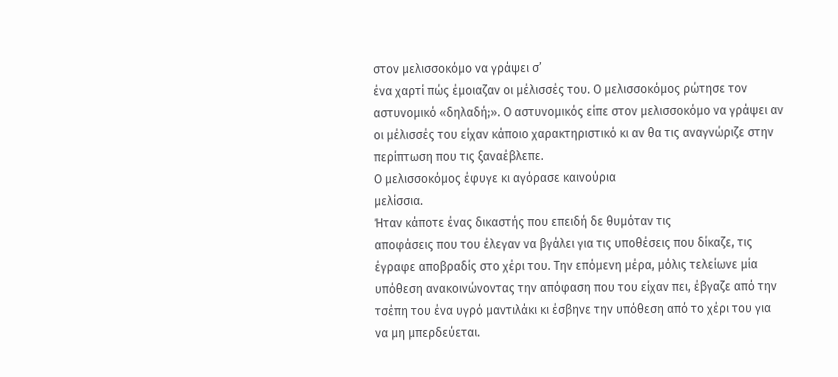στον μελισσοκόμο να γράψει σ’
ένα χαρτί πώς έμοιαζαν οι μέλισσές του. Ο μελισσοκόμος ρώτησε τον
αστυνομικό «δηλαδή;». Ο αστυνομικός είπε στον μελισσοκόμο να γράψει αν
οι μέλισσές του είχαν κάποιο χαρακτηριστικό κι αν θα τις αναγνώριζε στην
περίπτωση που τις ξαναέβλεπε.
Ο μελισσοκόμος έφυγε κι αγόρασε καινούρια
μελίσσια.
Ήταν κάποτε ένας δικαστής που επειδή δε θυμόταν τις
αποφάσεις που του έλεγαν να βγάλει για τις υποθέσεις που δίκαζε, τις
έγραφε αποβραδίς στο χέρι του. Την επόμενη μέρα, μόλις τελείωνε μία
υπόθεση ανακοινώνοντας την απόφαση που του είχαν πει, έβγαζε από την
τσέπη του ένα υγρό μαντιλάκι κι έσβηνε την υπόθεση από το χέρι του για
να μη μπερδεύεται.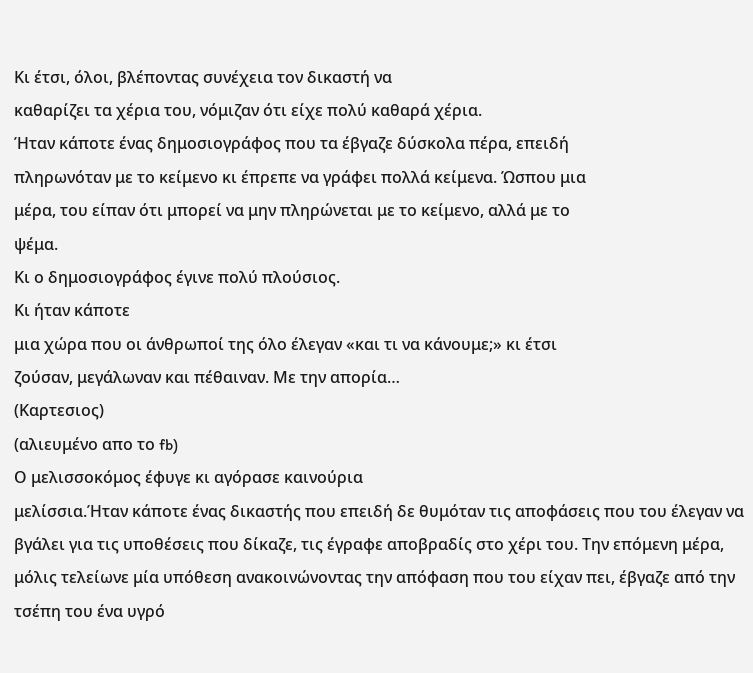Κι έτσι, όλοι, βλέποντας συνέχεια τον δικαστή να
καθαρίζει τα χέρια του, νόμιζαν ότι είχε πολύ καθαρά χέρια.
Ήταν κάποτε ένας δημοσιογράφος που τα έβγαζε δύσκολα πέρα, επειδή
πληρωνόταν με το κείμενο κι έπρεπε να γράφει πολλά κείμενα. Ώσπου μια
μέρα, του είπαν ότι μπορεί να μην πληρώνεται με το κείμενο, αλλά με το
ψέμα.
Κι ο δημοσιογράφος έγινε πολύ πλούσιος.
Κι ήταν κάποτε
μια χώρα που οι άνθρωποί της όλο έλεγαν «και τι να κάνουμε;» κι έτσι
ζούσαν, μεγάλωναν και πέθαιναν. Με την απορία…
(Καρτεσιος)
(αλιευμένο απο το fb)
Ο μελισσοκόμος έφυγε κι αγόρασε καινούρια
μελίσσια.Ήταν κάποτε ένας δικαστής που επειδή δε θυμόταν τις αποφάσεις που του έλεγαν να βγάλει για τις υποθέσεις που δίκαζε, τις έγραφε αποβραδίς στο χέρι του. Την επόμενη μέρα, μόλις τελείωνε μία υπόθεση ανακοινώνοντας την απόφαση που του είχαν πει, έβγαζε από την τσέπη του ένα υγρό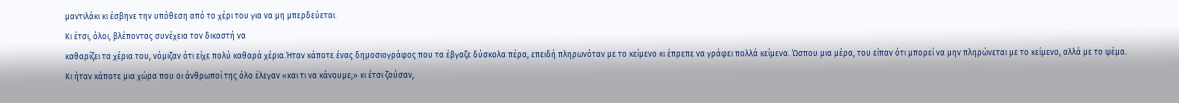μαντιλάκι κι έσβηνε την υπόθεση από το χέρι του για να μη μπερδεύεται.
Κι έτσι, όλοι, βλέποντας συνέχεια τον δικαστή να
καθαρίζει τα χέρια του, νόμιζαν ότι είχε πολύ καθαρά χέρια.Ήταν κάποτε ένας δημοσιογράφος που τα έβγαζε δύσκολα πέρα, επειδή πληρωνόταν με το κείμενο κι έπρεπε να γράφει πολλά κείμενα. Ώσπου μια μέρα, του είπαν ότι μπορεί να μην πληρώνεται με το κείμενο, αλλά με το ψέμα.
Κι ήταν κάποτε μια χώρα που οι άνθρωποί της όλο έλεγαν «και τι να κάνουμε;» κι έτσι ζούσαν,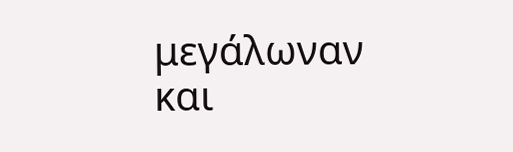μεγάλωναν και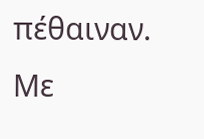πέθαιναν. Με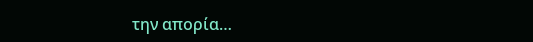την απορία…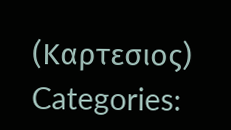(Καρτεσιος)
Categories: